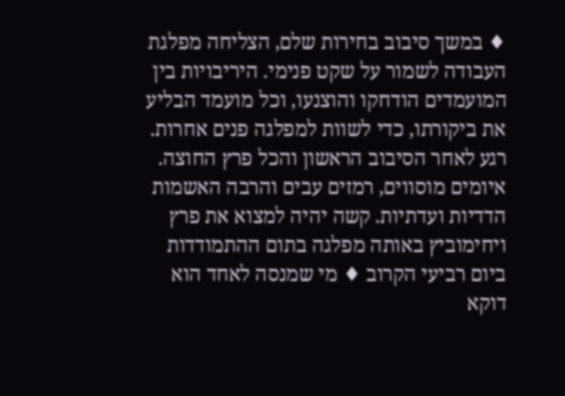♦ במשך סיבוב בחירות שלם, הצליחה מפלגת העבודה לשמור על שקט פנימי. היריבויות בין המועמדים הודחקו והוצנעו, וכל מועמד הבליע את ביקורתו, כדי לשוות למפלגה פנים אחרות. רגע לאחר הסיבוב הראשון והכל פרץ החוצה. איומים מוסווים, רמזים עבים והרבה האשמות הדדיות ועדתיות. קשה יהיה למצוא את פרץ ויחימוביץ באותה מפלגה בתום ההתמודדות ביום רביעי הקרוב ♦ מי שמנסה לאחד הוא דוקא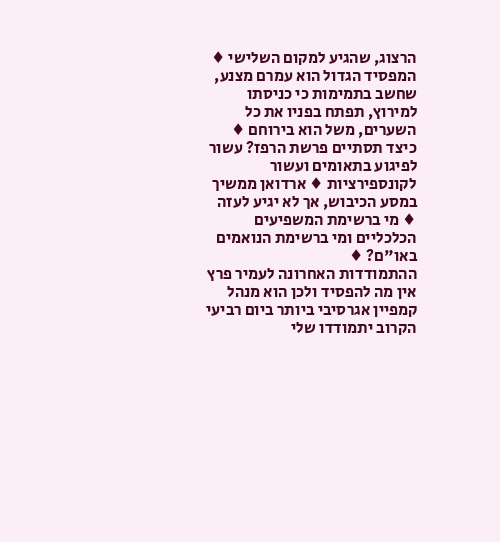הרצוג, שהגיע למקום השלישי ♦ המפסיד הגדול הוא עמרם מצנע, שחשב בתמימות כי כניסתו למירוץ, תפתח בפניו את כל השערים, משל הוא בירוחם ♦ כיצד תסתיים פרשת הרפז? עשור לפיגוע בתאומים ועשור לקונספירציות ♦ ארדואן ממשיך במסע הכיבוש, אך לא יגיע לעזה ♦ מי ברשימת המשפיעים הכלכליים ומי ברשימת הנואמים באו"ם? ♦
ההתמודדות האחרונה לעמיר פרץ אין מה להפסיד ולכן הוא מנהל קמפיין אגרסיבי ביותר ביום רביעי הקרוב יתמודדו שלי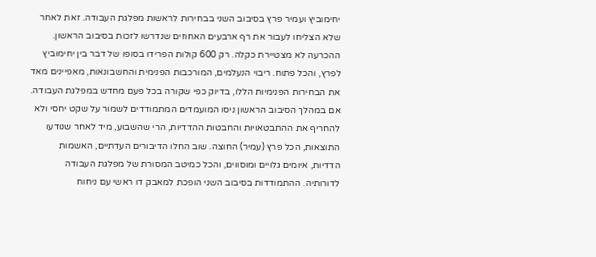יחימוביץ ועמיר פרץ בסיבוב השני בבחירות לראשות מפלגת העבודה. זאת לאחר שלא הצליחו לעבור את רף ארבעים האחוזים שנדרשו לזכות בסיבוב הראשון. ההכרעה לא מצטיירת כקלה. רק 600 קולות הפרידו בסופו של דבר בין יחימוביץ לפרץ, והכל פתוח. ריבוי הנעלמים, המורכבות הפנימית והחשבונאות, מאפיינים מאד את הבחירות הפנימיות הללו, בדיוק כפי שקורה בכל פעם מחדש במפלגת העבודה. אם במהלך הסיבוב הראשון ניסו המועמדים המתמודדים לשמור על שקט יחסי ולא להחריף את ההתבטאויות והחבטות ההדדיות, הרי שהשבוע, מיד לאחר שנודעו התוצאות, הכל פרץ (עמיר) החוצה. שוב החלו הדיבורים העדתיים, האשמות הדדיות, איומים גלויים ומוסווים, והכל כמיטב המסורת של מפלגת העבודה לדורותיה. ההתמודדות בסיבוב השני הופכת למאבק דו ראשי עם ניחוח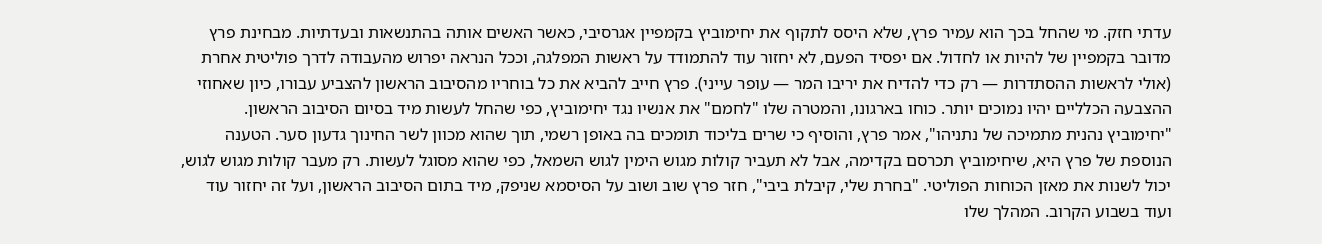עדתי חזק. מי שהחל בכך הוא עמיר פרץ, שלא היסס לתקוף את יחימוביץ בקמפיין אגרסיבי, כאשר האשים אותה בהתנשאות ובעדתיות. מבחינת פרץ מדובר בקמפיין של להיות או לחדול. אם יפסיד הפעם, לא יחזור עוד להתמודד על ראשות המפלגה, וככל הנראה יפרוש מהעבודה לדרך פוליטית אחרת (אולי לראשות ההסתדרות — רק כדי להדיח את יריבו המר — עופר עייני). פרץ חייב להביא את כל בוחריו מהסיבוב הראשון להצביע עבורו, כיון שאחוזי ההצבעה הכלליים יהיו נמוכים יותר. כוחו בארגונו, והמטרה שלו "לחמם" את אנשיו נגד יחימוביץ, כפי שהחל לעשות מיד בסיום הסיבוב הראשון. "יחימוביץ נהנית מתמיכה של נתניהו", אמר פרץ, והוסיף כי שרים בליכוד תומכים בה באופן רשמי, תוך שהוא מכוון לשר החינוך גדעון סער. הטענה הנוספת של פרץ היא, שיחימוביץ תכרסם בקדימה, אבל לא תעביר קולות מגוש הימין לגוש השמאל, כפי שהוא מסוגל לעשות. רק מעבר קולות מגוש לגוש, יכול לשנות את מאזן הכוחות הפוליטי. "בחרת שלי, קיבלת ביבי", חזר פרץ שוב ושוב על הסיסמא שניפק, מיד בתום הסיבוב הראשון, ועל זה יחזור עוד ועוד בשבוע הקרוב. המהלך שלו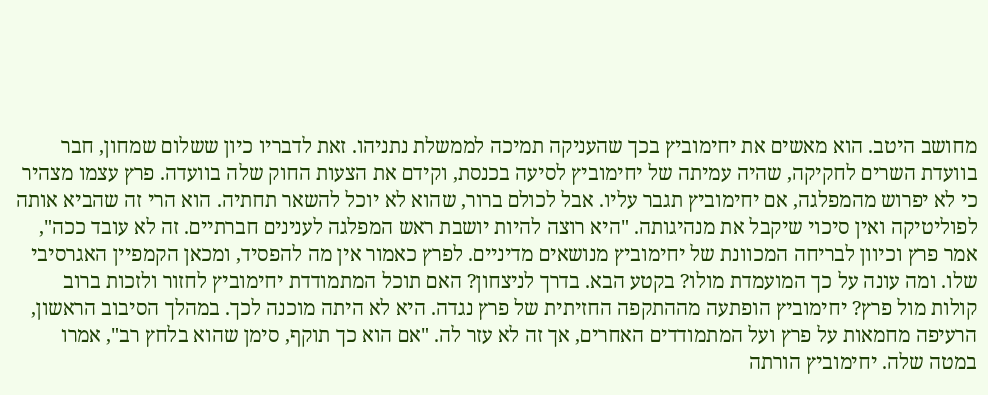מחושב היטב. הוא מאשים את יחימוביץ בכך שהעניקה תמיכה לממשלת נתניהו. זאת לדבריו כיון ששלום שמחון, חבר בוועדת השרים לחקיקה, שהיה עמיתה של יחימוביץ לסיעה בכנסת, וקידם את הצעות החוק שלה בוועדה. פרץ עצמו מצהיר כי לא יפרוש מהמפלגה, אם יחימוביץ תגבר עליו. אבל לכולם ברור, שהוא לא יוכל להשאר תחתיה. הוא הרי זה שהביא אותה לפוליטיקה ואין סיכוי שיקבל את מנהיגותה. "היא רוצה להיות יושבת ראש המפלגה לענינים חברתיים. זה לא עובד ככה", אמר פרץ וכיוון לבריחה המכוונת של יחימוביץ מנושאים מדיניים. לפרץ כאמור אין מה להפסיד, ומכאן הקמפיין האגרסיבי שלו. ומה עונה על כך המועמדת מולו? בקטע הבא. בדרך לניצחון? האם תוכל המתמודדת יחימוביץ לחזור ולזכות ברוב קולות מול פרץ? יחימוביץ הופתעה מההתקפה החזיתית של פרץ נגדה. היא לא היתה מוכנה לכך. במהלך הסיבוב הראשון, הרעיפה מחמאות על פרץ ועל המתמודדים האחרים, אך זה לא עזר לה. "אם הוא כך תוקף, סימן שהוא בלחץ רב", אמרו במטה שלה. יחימוביץ הורתה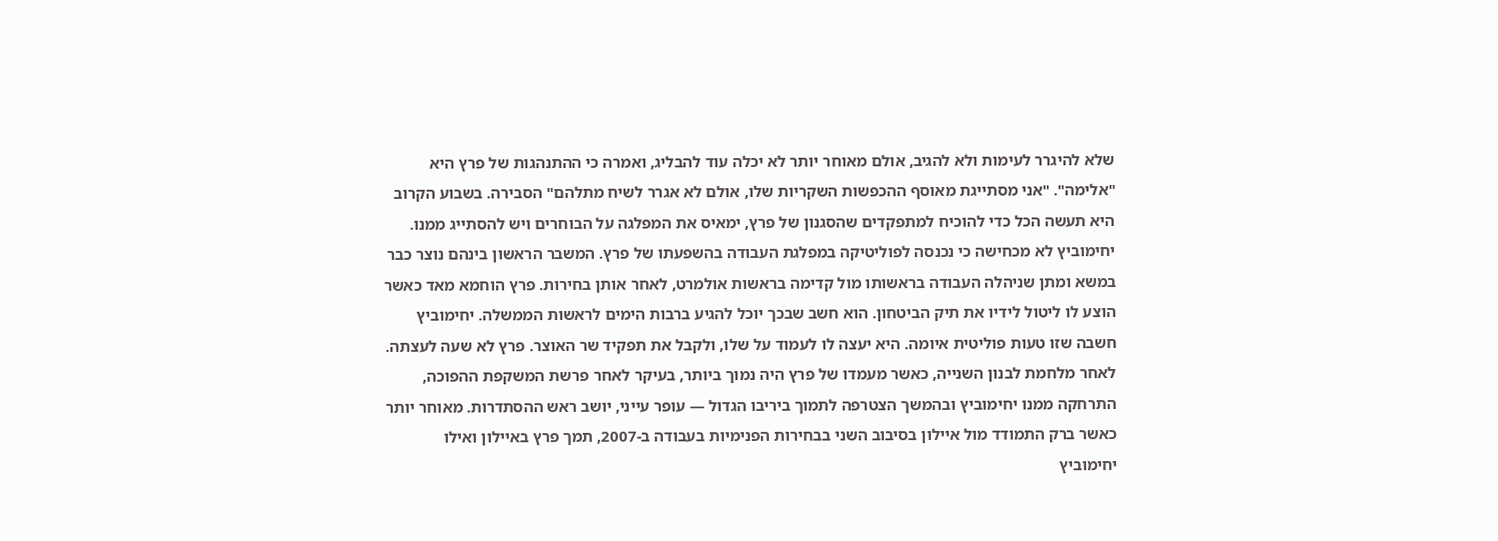שלא להיגרר לעימות ולא להגיב, אולם מאוחר יותר לא יכלה עוד להבליג, ואמרה כי ההתנהגות של פרץ היא "אלימה". "אני מסתייגת מאוסף ההכפשות השקריות שלו, אולם לא אגרר לשיח מתלהם" הסבירה. בשבוע הקרוב היא תעשה הכל כדי להוכיח למתפקדים שהסגנון של פרץ, ימאיס את המפלגה על הבוחרים ויש להסתייג ממנו. יחימוביץ לא מכחישה כי נכנסה לפוליטיקה במפלגת העבודה בהשפעתו של פרץ. המשבר הראשון בינהם נוצר כבר במשא ומתן שניהלה העבודה בראשותו מול קדימה בראשות אולמרט, לאחר אותן בחירות. פרץ הוחמא מאד כאשר הוצע לו ליטול לידיו את תיק הביטחון. הוא חשב שבכך יוכל להגיע ברבות הימים לראשות הממשלה. יחימוביץ חשבה שזו טעות פוליטית איומה. היא יעצה לו לעמוד על שלו, ולקבל את תפקיד שר האוצר. פרץ לא שעה לעצתה. לאחר מלחמת לבנון השנייה, כאשר מעמדו של פרץ היה נמוך ביותר, בעיקר לאחר פרשת המשקפת ההפוכה, התרחקה ממנו יחימוביץ ובהמשך הצטרפה לתמוך ביריבו הגדול — עופר עייני, יושב ראש ההסתדרות. מאוחר יותר כאשר ברק התמודד מול איילון בסיבוב השני בבחירות הפנימיות בעבודה ב-2007, תמך פרץ באיילון ואילו יחימוביץ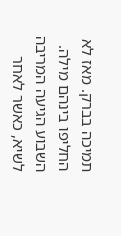תמיכה בברק. מאז לא החליפו בינהם מילה. השבוע הגיעה המריבה לשיא, כאשר לאחר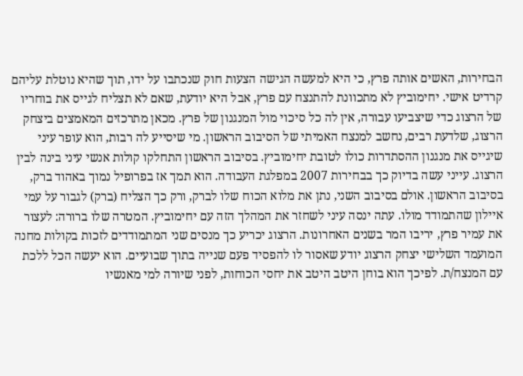הבחירות, האשים אותה פרץ, כי היא למעשה הגישה הצעות חוק שנכתבו על ידו, תוך שהיא נוטלת עליהם קרדיט אישי. יחימוביץ לא מתכוונת להתנצח עם פרץ, אבל היא יודעת, שאם לא תצליח לגייס את בוחריו של הרצוג כדי שיצביעו עבורה, אין לה כל סיכוי מול המנגנון של פרץ. מכאן מתרכזים המאמצים ביצחק הרצוג, שלדעת רבים, נחשב למנצח האמיתי של הסיבוב הראשון. מי שיסייע לה רבות, הוא עופר עיני שיגייס את מנגנון ההסתדרות כולו לטובת יחימוביץ. בסיבוב הראשון התחלקו קולות אנשי עיני בינה לבין הרצוג. עייני עשה בדיוק כך בבחירות 2007 במפלגת העבודה. הוא תמך אז בפרופיל נמוך באהוד ברק, בסיבוב הראשון. אולם בסיבוב השני, נתן את מלוא הכוח שלו לברק, ורק כך הצליח (ברק) לגבור על עמי איילון שהתמודד מולו. עתה ינסה עיני לשחזר את המהלך הזה עם יחימוביץ. המטרה שלו ברורה: לעצור את עמיר פרץ, יריבו המר בשנים האחרונות. הרצוג יכריע כך מנסים שני המתמודדים לזכות בקולות מחנה המועמד השלישי יצחק הרצוג יודע שאסור לו להפסיד פעם שנייה בתוך שבועיים. הוא יעשה הכל ללכת עם המנצח/ת. לפיכך הוא בוחן היטב היטב את יחסי הכוחות, לפני שיורה למי מאנשיו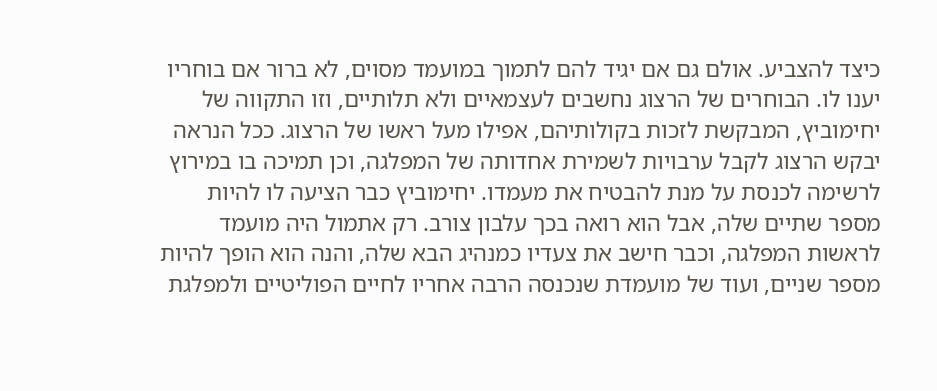כיצד להצביע. אולם גם אם יגיד להם לתמוך במועמד מסוים, לא ברור אם בוחריו יענו לו. הבוחרים של הרצוג נחשבים לעצמאיים ולא תלותיים, וזו התקווה של יחימוביץ, המבקשת לזכות בקולותיהם, אפילו מעל ראשו של הרצוג. ככל הנראה יבקש הרצוג לקבל ערבויות לשמירת אחדותה של המפלגה, וכן תמיכה בו במירוץ לרשימה לכנסת על מנת להבטיח את מעמדו. יחימוביץ כבר הציעה לו להיות מספר שתיים שלה, אבל הוא רואה בכך עלבון צורב. רק אתמול היה מועמד לראשות המפלגה, וכבר חישב את צעדיו כמנהיג הבא שלה, והנה הוא הופך להיות מספר שניים, ועוד של מועמדת שנכנסה הרבה אחריו לחיים הפוליטיים ולמפלגת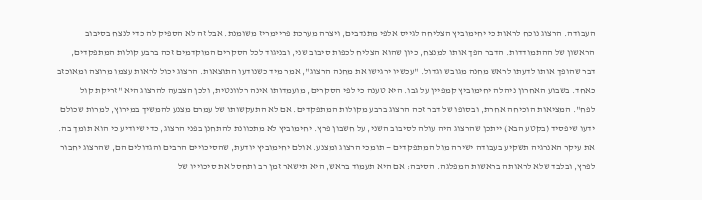העבודה. הרצוג נוכח לראות כי יחימוביץ הצליחה לגייס אלפי מתנדבים, ויצרה מערכת פריימריז משומנת. אבל זה לא הספיק לה כדי לנצח בסיבוב הראשון של ההתמודדות. הדבר הפך אותו למנצח, כיון שהוא הצליח לכפות סיבוב שני, ובניגוד לכל הסקרים המוקדמים זכה ברבע קולות המתפקדים, דבר שהופך אותו לדעתו לראש מחנה מגובש וגדול. "עכשיו ירגישו את מחנה הרצוג", אמר מיד כשנודעו התוצאות. הרצוג יכול לראות עצמו מרוצה ומאוכזב כאחד. בשבוע האחרון ניהלה יחימוביץ קמפיין על גבו. היא טענה כי לפי הסקרים, מועמדותו אינה רלוונטית, ולכן הצבעה להרצוג היא "זריקת קול לפח". המציאות הוכיחה אחרת, ובסופו של דבר זכה הרצוג ברבע מקולות המתפקדים. אם לא התעקשותו של עמרם מצנע להמשיך במירוץ, למרות שכולם ידעו שיפסיד (בקטע הבא) ייתכן שהרצוג היה עולה לסיבוב השני, על חשבון פרץ. יחימוביץ לא מתכוונת להתחנן בפני הרצוג, כדי שיודיע כי הוא תומך בה. את עיקר האנרגיה תשקיע בעבודה ישירה מול המתפקדים — תומכי הרצוג ומצנע. אולם יחימוביץ יודעת, שהסיכויים הרבים והגדולים הם, שהרצוג יחבור לפרץ, ובלבד שלא לראותה בראשות המפלגה. הסיבה: אם היא תעמוד בראש, היא תישאר זמן רב ותחסל את סיכוייו של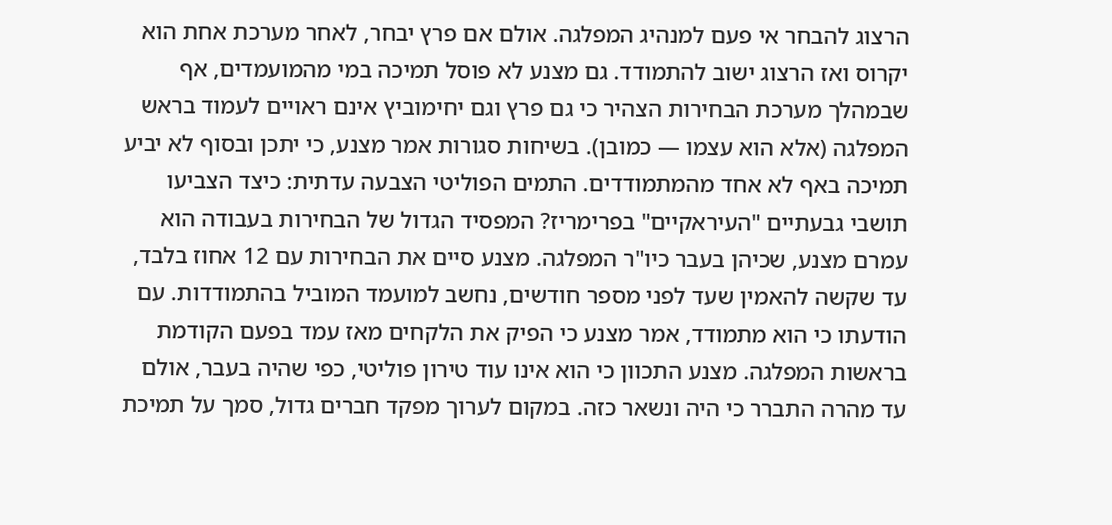הרצוג להבחר אי פעם למנהיג המפלגה. אולם אם פרץ יבחר, לאחר מערכת אחת הוא יקרוס ואז הרצוג ישוב להתמודד. גם מצנע לא פוסל תמיכה במי מהמועמדים, אף שבמהלך מערכת הבחירות הצהיר כי גם פרץ וגם יחימוביץ אינם ראויים לעמוד בראש המפלגה (אלא הוא עצמו — כמובן). בשיחות סגורות אמר מצנע, כי יתכן ובסוף לא יביע תמיכה באף לא אחד מהמתמודדים. התמים הפוליטי הצבעה עדתית: כיצד הצביעו תושבי גבעתיים "העיראקיים" בפרימריז? המפסיד הגדול של הבחירות בעבודה הוא עמרם מצנע, שכיהן בעבר כיו"ר המפלגה. מצנע סיים את הבחירות עם 12 אחוז בלבד, עד שקשה להאמין שעד לפני מספר חודשים, נחשב למועמד המוביל בהתמודדות. עם הודעתו כי הוא מתמודד, אמר מצנע כי הפיק את הלקחים מאז עמד בפעם הקודמת בראשות המפלגה. מצנע התכוון כי הוא אינו עוד טירון פוליטי, כפי שהיה בעבר, אולם עד מהרה התברר כי היה ונשאר כזה. במקום לערוך מפקד חברים גדול, סמך על תמיכת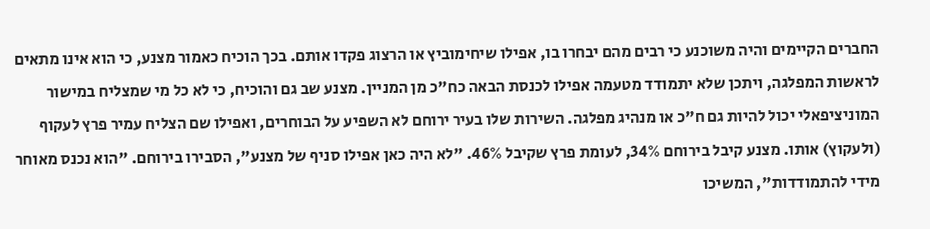החברים הקיימים והיה משוכנע כי רבים מהם יבחרו בו, אפילו שיחימוביץ או הרצוג פקדו אותם. בכך הוכיח כאמור מצנע, כי הוא אינו מתאים לראשות המפלגה, ויתכן שלא יתמודד מטעמה אפילו לכנסת הבאה כח"כ מן המניין. מצנע שב גם והוכיח, כי לא כל מי שמצליח במישור המוניציפאלי יכול להיות גם ח"כ או מנהיג מפלגה. השירות שלו בעיר ירוחם לא השפיע על הבוחרים, ואפילו שם הצליח עמיר פרץ לעקוף (ולעקוץ) אותו. מצנע קיבל בירוחם 34%, לעומת פרץ שקיבל 46%. "לא היה כאן אפילו סניף של מצנע", הסבירו בירוחם. "הוא נכנס מאוחר מידי להתמודדות", המשיכו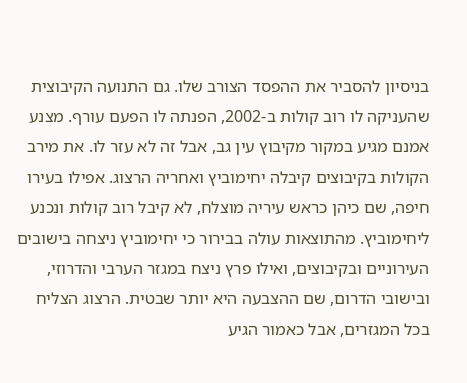בניסיון להסביר את ההפסד הצורב שלו. גם התנועה הקיבוצית שהעניקה לו רוב קולות ב-2002, הפנתה לו הפעם עורף. מצנע אמנם מגיע במקור מקיבוץ עין גב, אבל זה לא עזר לו. את מירב הקולות בקיבוצים קיבלה יחימוביץ ואחריה הרצוג. אפילו בעירו חיפה, שם כיהן כראש עיריה מוצלח, לא קיבל רוב קולות ונכנע ליחימוביץ. מהתוצאות עולה בבירור כי יחימוביץ ניצחה בישובים העירוניים ובקיבוצים, ואילו פרץ ניצח במגזר הערבי והדרוזי, ובישובי הדרום, שם ההצבעה היא יותר שבטית. הרצוג הצליח בכל המגזרים, אבל כאמור הגיע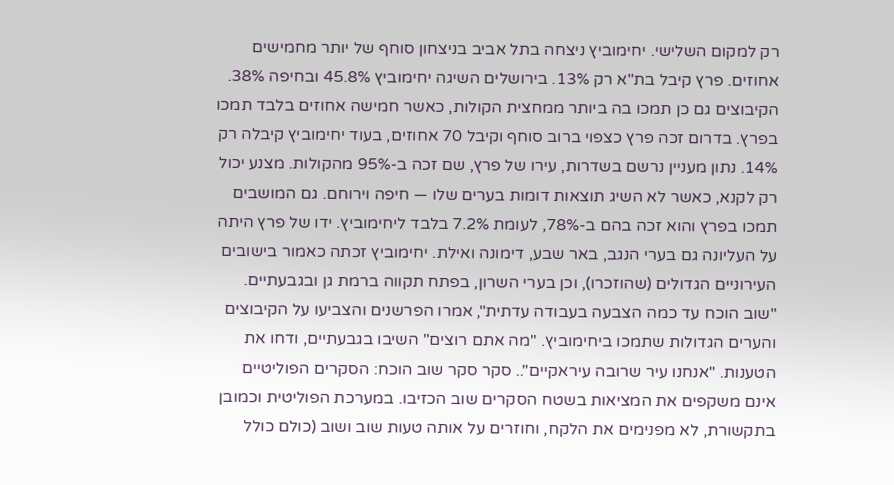רק למקום השלישי. יחימוביץ ניצחה בתל אביב בניצחון סוחף של יותר מחמישים אחוזים. פרץ קיבל בת"א רק 13%. בירושלים השיגה יחימוביץ 45.8% ובחיפה 38%. הקיבוצים גם כן תמכו בה ביותר ממחצית הקולות, כאשר חמישה אחוזים בלבד תמכו בפרץ. בדרום זכה פרץ כצפוי ברוב סוחף וקיבל 70 אחוזים, בעוד יחימוביץ קיבלה רק 14%. נתון מעניין נרשם בשדרות, עירו של פרץ, שם זכה ב-95% מהקולות. מצנע יכול רק לקנא, כאשר לא השיג תוצאות דומות בערים שלו — חיפה וירוחם. גם המושבים תמכו בפרץ והוא זכה בהם ב-78%, לעומת 7.2% בלבד ליחימוביץ. ידו של פרץ היתה על העליונה גם בערי הנגב, באר שבע, דימונה ואילת. יחימוביץ זכתה כאמור בישובים העירוניים הגדולים (שהוזכרו), וכן בערי השרון, בפתח תקווה ברמת גן ובגבעתיים. "שוב הוכח עד כמה הצבעה בעבודה עדתית", אמרו הפרשנים והצביעו על הקיבוצים והערים הגדולות שתמכו ביחימוביץ. "מה אתם רוצים" השיבו בגבעתיים, ודחו את הטענות. "אנחנו עיר שרובה עיראקיים".. סקר סקר שוב הוכח: הסקרים הפוליטיים אינם משקפים את המציאות בשטח הסקרים שוב הכזיבו. במערכת הפוליטית וכמובן בתקשורת, לא מפנימים את הלקח, וחוזרים על אותה טעות שוב ושוב (כולם כולל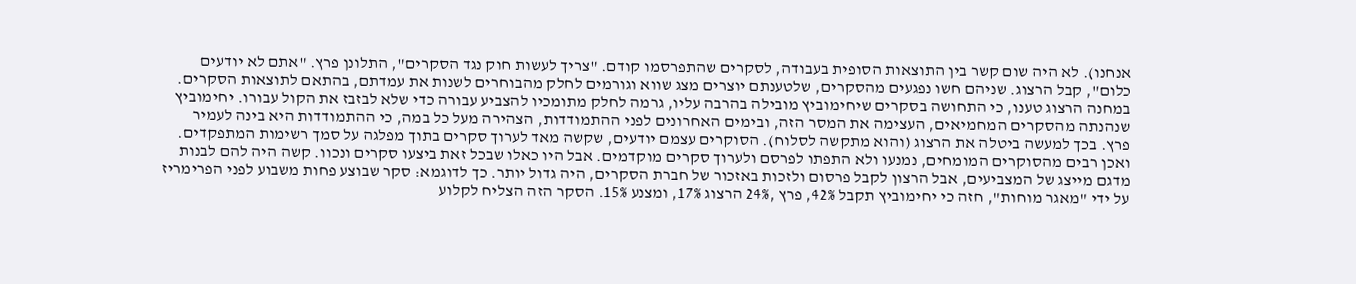אנחנו). לא היה שום קשר בין התוצאות הסופית בעבודה, לסקרים שהתפרסמו קודם. "צריך לעשות חוק נגד הסקרים", התלונן פרץ. "אתם לא יודעים כלום", קבל הרצוג. שניהם חשו נפגעים מהסקרים, שלטענתם יוצרים מצג שווא וגורמים לחלק מהבוחרים לשנות את עמדתם, בהתאם לתוצאות הסקרים. במחנה הרצוג טענו, כי התחושה בסקרים שיחימוביץ מובילה בהרבה עליו, גרמה לחלק מתומכיו להצביע עבורה כדי שלא לבזבז את הקול עבורו. יחימוביץ שנהנתה מהסקרים המחמיאים, העצימה את המסר הזה, ובימים האחרונים לפני ההתמודדות, הצהירה מעל כל במה, כי ההתמודדות היא בינה לעמיר פרץ. בכך למעשה ביטלה את הרצוג (והוא מתקשה לסלוח). הסוקרים עצמם יודעים, שקשה מאד לערוך סקרים בתוך מפלגה על סמך רשימות המתפקדים. ואכן רבים מהסוקרים המומחים, נמנעו ולא התפתו לפרסם ולערוך סקרים מוקדמים. אבל היו כאלו שבכל זאת ביצעו סקרים ונכוו. קשה היה להם לבנות מדגם מייצג של המצביעים, אבל הרצון לקבל פרסום ולזכות באזכור של חברת הסקרים, היה גדול יותר. כך לדוגמא: סקר שבוצע פחות משבוע לפני הפרימריז על ידי "מאגר מוחות", חזה כי יחימוביץ תקבל 42%, פרץ ,24% הרצוג 17%, ומצנע 15%. הסקר הזה הצליח לקלוע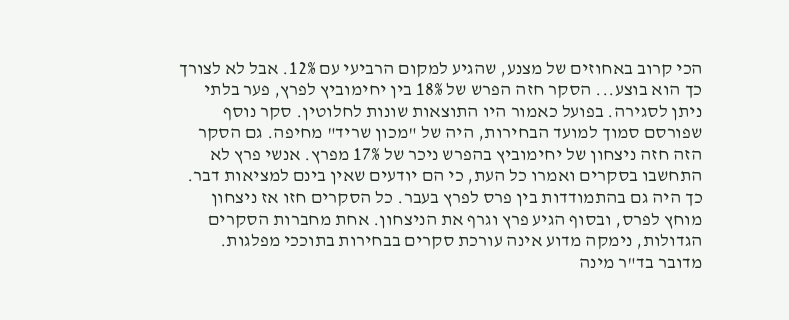הכי קרוב באחוזים של מצנע, שהגיע למקום הרביעי עם 12%. אבל לא לצורך כך הוא בוצע... הסקר חזה הפרש של 18% בין יחימוביץ לפרץ, פער בלתי ניתן לסגירה. בפועל כאמור היו התוצאות שונות לחלוטין. סקר נוסף שפורסם סמוך למועד הבחירות, היה של "מכון שריד" מחיפה. גם הסקר הזה חזה ניצחון של יחימוביץ בהפרש ניכר של 17% מפרץ. אנשי פרץ לא התחשבו בסקרים ואמרו כל העת, כי הם יודעים שאין בינם למציאות דבר. כך היה גם בהתמודדות בין פרס לפרץ בעבר. כל הסקרים חזו אז ניצחון מוחץ לפרס, ובסוף הגיע פרץ וגרף את הניצחון. אחת מחברות הסקרים הגדולות, נימקה מדוע אינה עורכת סקרים בבחירות בתוככי מפלגות. מדובר בד"ר מינה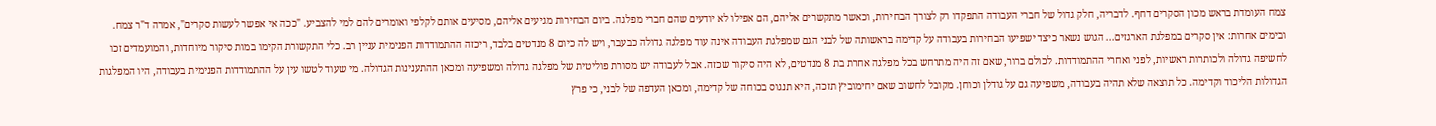צמח העומדת בראש מכון הסקרים דחף. לדבריה, חלק גדול של חברי העבודה התפקדו רק לצורך הבחירות, וכאשר מתקשרים אליהם, הם אפילו לא יודעים שהם חברי מפלגה. ביום הבחירות מגיעים אליהם, מסיעים אותם לקלפי ואומרים להם למי להצביע. "ככה אי אפשר לעשות סקרים", אמרה ד"ר צמח. ובימים אחרות: אין סקרים במפלגת הארגזים... הגוש נשאר כיצד ישפיעו הבחירות בעבודה על קדימה בראשותה של לבני הגם שמפלגת העבודה אינה עוד מפלגה גדולה כבעבר, ויש לה כיום 8 מנדטים בלבד, ריכזה ההתמודדות הפנימית עניין רב. כלי התקשורת הקימו במות סיקור מיוחדות, והמועמדים זכו לחשיפה גדולה ולכותרות ראשיות, לפני ואחרי ההתמודדות. לכולם ברור, שאם זה היה מתרחש בכל מפלגה אחרת בת 8 מנדטים, לא היה סיקור שכזה. אבל לעבודה יש מסורת פוליטית של מפלגה גדולה ומשפיעה ומכאן ההתענינות הגדולה. מי שעוד לטשו עין על ההתמודדות הפנימית בעבודה, היו המפלגות הגדולות הליכוד וקדימה. כל תוצאה שלא תהיה בעבודה, משפיעה גם על גודלן וכוחן. מקובל לחשוב שאם יחימוביץ תזכה, היא תנגוס בכוחה של קדימה, ומכאן העדפה של לבני, כי פרץ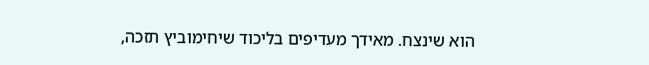הוא שינצח. מאידך מעדיפים בליכוד שיחימוביץ תזכה,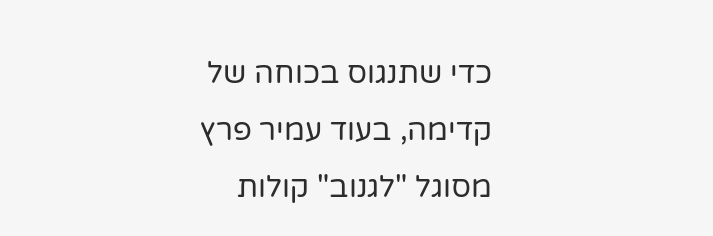כדי שתנגוס בכוחה של קדימה, בעוד עמיר פרץ מסוגל "לגנוב" קולות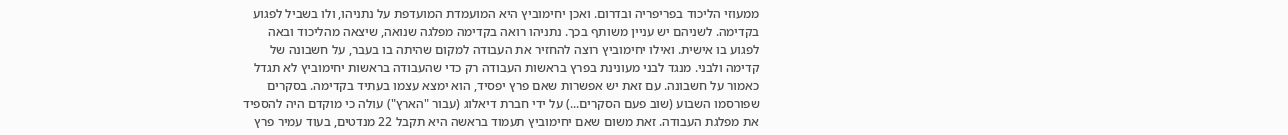ממעוזי הליכוד בפריפריה ובדרום. ואכן יחימוביץ היא המועמדת המועדפת על נתניהו, ולו בשביל לפגוע בקדימה. לשניהם יש עניין משותף בכך. נתניהו רואה בקדימה מפלגה שנואה, שיצאה מהליכוד ובאה לפגוע בו אישית. ואילו יחימוביץ רוצה להחזיר את העבודה למקום שהיתה בו בעבר, על חשבונה של קדימה ולבני. מנגד לבני מעונינת בפרץ בראשות העבודה רק כדי שהעבודה בראשות יחימוביץ לא תגדל כאמור על חשבונה. עם זאת יש אפשרות שאם פרץ יפסיד, הוא ימצא עצמו בעתיד בקדימה. בסקרים שפורסמו השבוע (שוב פעם הסקרים...) על ידי חברת דיאלוג (עבור "הארץ") עולה כי מוקדם היה להספיד את מפלגת העבודה. זאת משום שאם יחימוביץ תעמוד בראשה היא תקבל 22 מנדטים, בעוד עמיר פרץ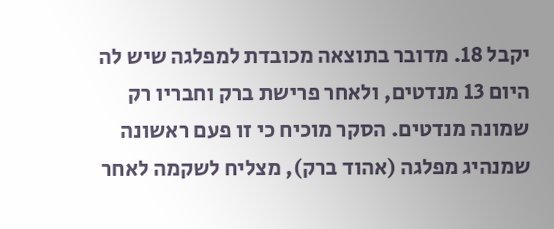יקבל 18. מדובר בתוצאה מכובדת למפלגה שיש לה היום 13 מנדטים, ולאחר פרישת ברק וחבריו רק שמונה מנדטים. הסקר מוכיח כי זו פעם ראשונה שמנהיג מפלגה (אהוד ברק), מצליח לשקמה לאחר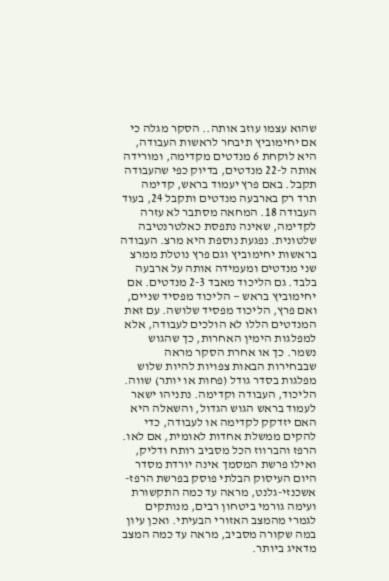שהוא עצמו עוזב אותה.. הסקר מגלה כי אם יחימוביץ תיבחר לראשות העבודה, היא לוקחת 6 מנדטים מקדימה, ומורידה אותה ל-22 מנדטים, בדיוק כפי שהעבודה תקבל. באם פרץ יעמוד בראש, קדימה תרד רק בארבעה מנדטים ותקבל 24, בעוד העבודה 18. המחאה מסתבר לא עזרה לקדימה, שאינה נתפסת כאלטרנטיבה שלטונית. נפגעת נוספת היא מרצ. העבודה בראשות יחימוביץ וגם פרץ נוטלת ממרצ שני מנדטים ומעמידה אותה על ארבעה בלבד. גם הליכוד מאבד 2-3 מנדטים. אם יחימוביץ בראש — הליכוד מפסיד שניים, ואם פרץ, הליכוד מפסיד שלושה. עם זאת המנדטים הללו לא הולכים לעבודה, אלא למפלגות הימין האחרות, כך שהגוש נשמר. כך או אחרת הסקר מראה שבבחירות הבאות צפויות להיות שלוש מפלגות בסדר גודל (פחות או יותר) שווה. הליכוד, העבודה וקדימה. נתניהו ישאר לעמוד בראש הגוש הגדול, והשאלה היא האם יזדקק לקדימה או לעבודה, כדי להקים ממשלת אחדות לאומית, אם לאו. הרפז והברווז הכל מסביב רותח ודליק, ואילו פרשת המסמך אינה יורדת מסדר היום העיסוק הבלתי פוסק בפרשת הרפז-אשכנזי-גלנט, מראה עד כמה התקשורת ועימה גורמי ביטחון רבים, מנותקים לגמרי מהמצב האזורי הבעיתי. ואכן עיון במה שקורה מסביב, מראה עד כמה המצב מדאיג ביותר.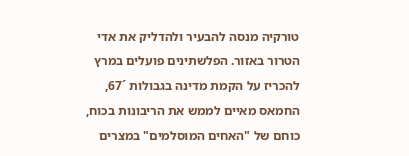טורקיה מנסה להבעיר ולהדליק את אדי הטרור באזור. הפלשתינים פועלים במרץ להכריז על הקמת מדינה בגבולות ´67, החמאס מאיים לממש את הריבונות בכוח, כוחם של "האחים המוסלמים" במצרים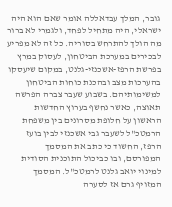גובר, המלך עבדאללה אומר שאם הוא היה ישראלי, היה מתחיל לפחד, ולגמרי לא ברור מה הולך להתרחש בסוריה. כל זה לא מפריע לבכירים במערכת הביטחון, לעסוק במרץ בפרשת הרפז-אשכנזי-גלנט, במקום שיעסקו בהערכות מצב ובהכנת כוחות הביטחון למשימותיהם. בשבוע שעבר צברה הפרשה תאוצה, כאשר נחשף בערוץ החדשות הראשון על חלופת מסרונים בין משפחת הרמטכ"ל לשעבר גבי אשכנזי לבין בועז הרפז, החשוד כי כתב את המסמך המפורסם, ובו כביכול התוכנית הסודית למינוי יואב גלנט לרמטכ"ל. המסמך המזויף גרם אז לסערה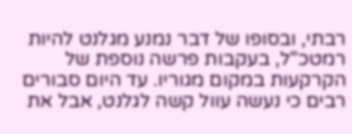רבתי, ובסופו של דבר נמנע מגלנט להיות רמטכ"ל, בעקבות פרשה נוספת של הקרקעות במקום מגוריו. עד היום סבורים רבים כי נעשה עוול קשה לגלנט, אבל את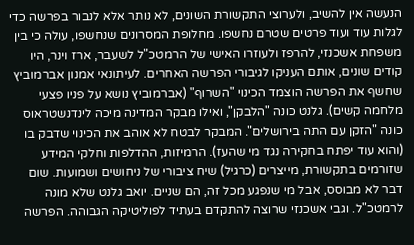הנעשה אין להשיב, ולערוצי התקשורת השונים, לא נותר אלא לנבור בפרשה כדי לגלות עוד ועוד פרטים שטרם נחשפו. מחלופת המסרונים שנחשפו, עולה כי בין משפחת אשכנזי, להרפז ולעוזרו האישי של הרמטכ"ל לשעבר, ארז וינר, היו קודים שונים, אותם העניקו לגיבורי הפרשה האחרים. לעיתונאי אמנון אברמוביץ שחשף את הפרשה הוצמד הכינוי "השרוף" (אברמוביץ נושא על פניו פצעי מלחמה קשים). גלנט כונה "הלבקן", ואילו מבקר המדינה מיכה לינדנשטראוס כונה "הזקן עם התה בירושלים". המבקר לבטח לא אוהב את הכינוי שדבק בו (והוא עוד יפתח בחקירה נגד מי שהעז). הרמיזות, ההדלפות וחלקי המידע שזורמים בתקשורת, מייצרים (כרגיל) שיח ציבורי של ניחושים ושמועות. שום דבר לא מבוסס, אבל מי שנפגע מכל זה, הם שניים. יואב גלנט שלא מונה לרמטכ"ל. וגבי אשכנזי שרוצה להתקדם בעתיד לפוליטיקה הגבוהה. הפרשה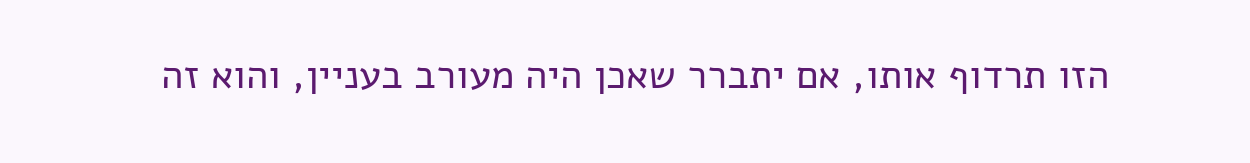הזו תרדוף אותו, אם יתברר שאכן היה מעורב בעניין, והוא זה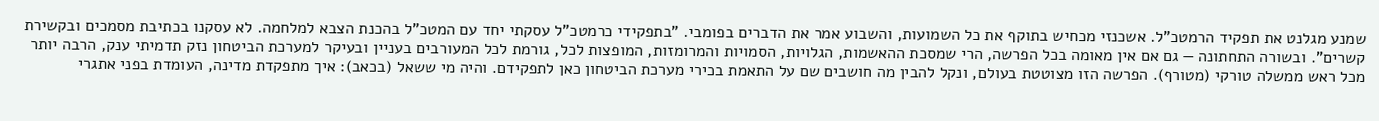שמנע מגלנט את תפקיד הרמטכ"ל. אשכנזי מכחיש בתוקף את כל השמועות, והשבוע אמר את הדברים בפומבי. "בתפקידי כרמטכ"ל עסקתי יחד עם המטכ"ל בהכנת הצבא למלחמה. לא עסקנו בכתיבת מסמכים ובקשירת קשרים". ובשורה התחתונה — גם אם אין מאומה בכל הפרשה, הרי שמסכת ההאשמות, הגלויות, הסמויות והמרומזות, המופצות לכל, גורמת לכל המעורבים בעניין ובעיקר למערכת הביטחון נזק תדמיתי ענק, הרבה יותר מכל ראש ממשלה טורקי (מטורף). הפרשה הזו מצוטטת בעולם, ונקל להבין מה חושבים שם על התאמת בכירי מערכת הביטחון כאן לתפקידם. והיה מי ששאל (בכאב): איך מתפקדת מדינה, העומדת בפני אתגרי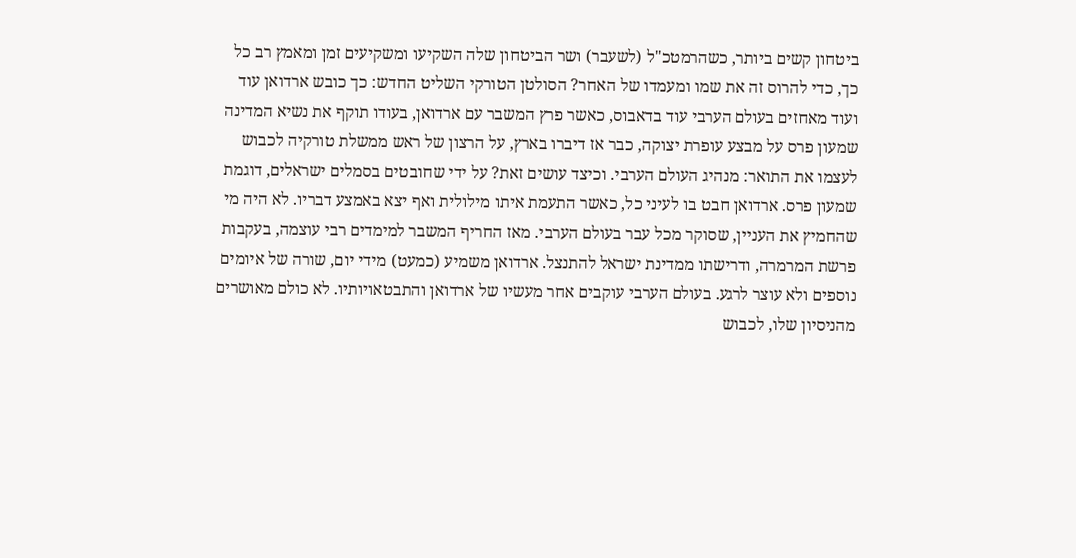ביטחון קשים ביותר, כשהרמטכ"ל (לשעבר) ושר הביטחון שלה השקיעו ומשקיעים זמן ומאמץ רב כל כך, כדי להרוס זה את שמו ומעמדו של האחר? הסולטן הטורקי השליט החדש: כך כובש ארדואן עוד ועוד מאחזים בעולם הערבי עוד בדאבוס, כאשר פרץ המשבר עם ארדואן, בעודו תוקף את נשיא המדינה שמעון פרס על מבצע עופרת יצוקה, כבר אז דיברו בארץ, על הרצון של ראש ממשלת טורקיה לכבוש לעצמו את התואר: מנהיג העולם הערבי. וכיצד עושים זאת? על ידי שחובטים בסמלים ישראלים, דוגמת שמעון פרס. ארדואן חבט בו לעיני כל, כאשר התעמת איתו מילולית ואף יצא באמצע דבריו. לא היה מי שהחמיץ את העניין, שסוקר מכל עבר בעולם הערבי. מאז החריף המשבר למימדים רבי עוצמה, בעקבות פרשת המרמרה, ודרישתו ממדינת ישראל להתנצל. ארדואן משמיע (כמעט) מידי יום, שורה של איומים נוספים ולא עוצר לרגע. בעולם הערבי עוקבים אחר מעשיו של ארדואן והתבטאויותיו. לא כולם מאושרים מהניסיון שלו, לכבוש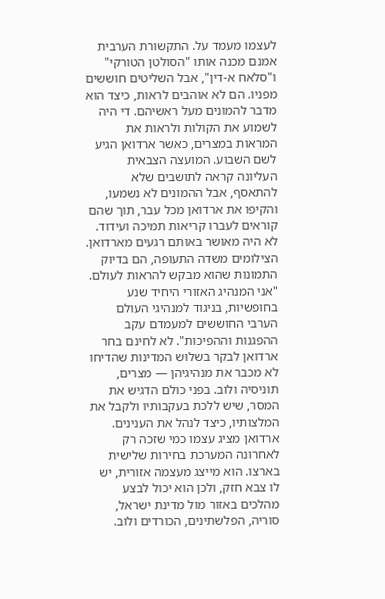לעצמו מעמד על. התקשורת הערבית אמנם מכנה אותו "הסולטן הטורקי" ו"סלאח א-דין", אבל השליטים חוששים מפניו. הם לא אוהבים לראות, כיצד הוא מדבר להמונים מעל ראשיהם. די היה לשמוע את הקולות ולראות את המראות במצרים, כאשר ארדואן הגיע לשם השבוע. המועצה הצבאית העליונה קראה לתושבים שלא להתאסף, אבל ההמונים לא נשמעו, והקיפו את ארדואן מכל עבר, תוך שהם קוראים לעברו קריאות תמיכה ועידוד. לא היה מאושר באותם רגעים מארדואן. הצילומים משדה התעופה, הם בדיוק התמונות שהוא מבקש להראות לעולם. "אני המנהיג האזורי היחיד שנע בחופשיות, בניגוד למנהיגי העולם הערבי החוששים למעמדם עקב ההפגנות וההפיכות". לא לחינם בחר ארדואן לבקר בשלוש המדינות שהדיחו לא מכבר את מנהיגיהן — מצרים, תוניסיה ולוב. בפני כולם הדגיש את המסר, שיש ללכת בעקבותיו ולקבל את המלצותיו, כיצד לנהל את הענינים. ארדואן מציג עצמו כמי שזכה רק לאחרונה המערכת בחירות שלישית בארצו. הוא מייצג מעצמה אזורית, יש לו צבא חזק, ולכן הוא יכול לבצע מהלכים באזור מול מדינת ישראל, סוריה, הפלשתינים, הכורדים ולוב.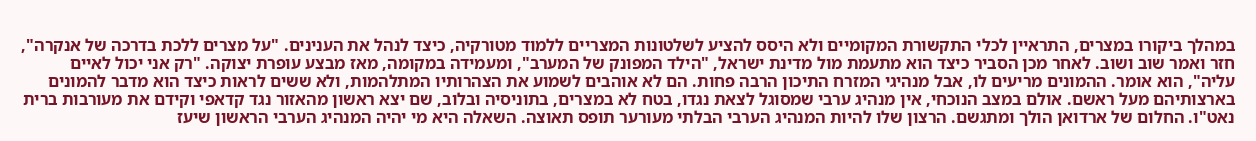במהלך ביקורו במצרים, התראיין לכלי התקשורת המקומיים ולא היסס להציע לשלטונות המצריים ללמוד מטורקיה, כיצד לנהל את הענינים. "על מצרים ללכת בדרכה של אנקרה", חזר ואמר שוב ושוב. לאחר מכן הסביר כיצד הוא מתעמת מול מדינת ישראל, "הילד המפונק של המערב", ומעמידה במקומה, מאז מבצע עופרת יצוקה. "רק אני יכול לאיים עליה", הוא אומר. ההמונים מריעים לו, אבל מנהיגי המזרח התיכון הרבה פחות. הם לא אוהבים לשמוע את הצהרותיו המתלהמות, ולא ששים לראות כיצד הוא מדבר להמונים בארצותיהם מעל ראשם. אולם במצב הנוכחי, אין מנהיג ערבי שמסוגל לצאת נגדו, בטח לא במצרים, בתוניסיה ובלוב, שם יצא ראשון מהאזור נגד קדאפי וקידם את מעורבות ברית נאט"ו. החלום של ארדואן הולך ומתגשם. הרצון שלו להיות המנהיג הערבי הבלתי מעורער תופס תאוצה. השאלה היא מי יהיה המנהיג הערבי הראשון שיעז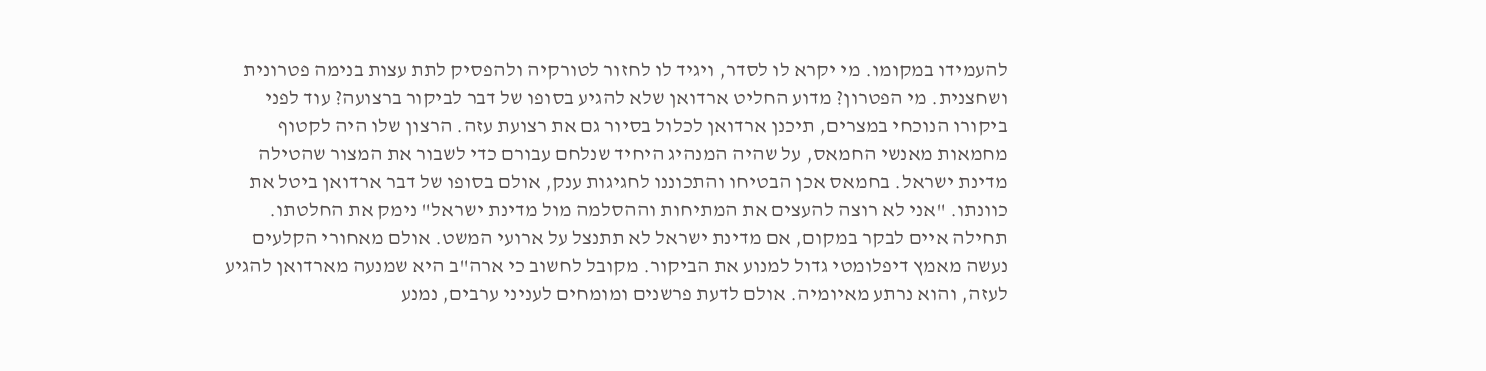להעמידו במקומו. מי יקרא לו לסדר, ויגיד לו לחזור לטורקיה ולהפסיק לתת עצות בנימה פטרונית ושחצנית. מי הפטרון? מדוע החליט ארדואן שלא להגיע בסופו של דבר לביקור ברצועה? עוד לפני ביקורו הנוכחי במצרים, תיכנן ארדואן לכלול בסיור גם את רצועת עזה. הרצון שלו היה לקטוף מחמאות מאנשי החמאס, על שהיה המנהיג היחיד שנלחם עבורם כדי לשבור את המצור שהטילה מדינת ישראל. בחמאס אכן הבטיחו והתכוננו לחגיגות ענק, אולם בסופו של דבר ארדואן ביטל את כוונתו. "אני לא רוצה להעצים את המתיחות וההסלמה מול מדינת ישראל" נימק את החלטתו. תחילה איים לבקר במקום, אם מדינת ישראל לא תתנצל על ארועי המשט. אולם מאחורי הקלעים נעשה מאמץ דיפלומטי גדול למנוע את הביקור. מקובל לחשוב כי ארה"ב היא שמנעה מארדואן להגיע לעזה, והוא נרתע מאיומיה. אולם לדעת פרשנים ומומחים לעניני ערבים, נמנע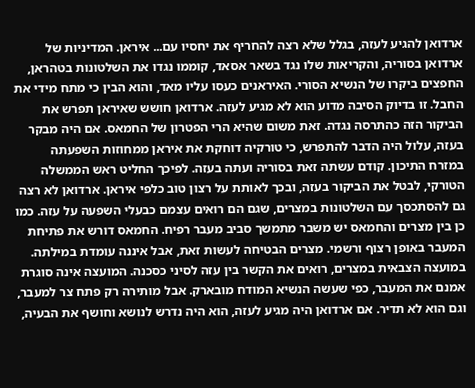ארדואן להגיע לעזה, בגלל שלא רצה להחריף את יחסיו עם... איראן. המדיניות של ארדואן בסוריה, והקריאות שלו נגד בשאר אסאד, קוממו נגדו את השלטונות בטהראן, החפצים ביקרו של הנשיא הסורי. האיראנים כעסו עליו מאד, והוא הבין כי מתח מידי את החבל. זו בדיוק הסיבה מדוע הוא לא מגיע לעזה. ארדואן חושש שאיראן תפרש את הביקור הזה כהתרסה נגדה. זאת משום שהיא הרי הפטרון של החמאס. אם היה מבקר בעזה, עלול היה הדבר להתפרש, כי טורקיה דוחקת את איראן ממחוזות השפעתה במזרח התיכון. קודם עשתה זאת בסוריה ועתה בעזה. לפיכך החליט ראש הממשלה הטורקי, לבטל את הביקור בעזה, ובכך לאותת על רצון טוב כלפי איראן. ארדואן לא רצה גם להסתכסך עם השלטונות במצרים, שגם הם רואים עצמם כבעלי השפעה על עזה. כמו כן בין מצרים והחמאס יש משבר מתמשך סביב מעבר רפיח. החמאס דורש את פתיחת המעבר באופן רצוף ורשמי. מצרים הבטיחה לעשות זאת, אבל איננה עומדת במילתה. במועצה הצבאית במצרים, רואים את הקשר בין עזה לסיני כסכנה. המועצה אינה סוגרת אמנם את המעבר, כפי שעשה הנשיא המודח מובארק. אבל מותירה רק פתח צר למעבר, וגם הוא לא תדיר. אם ארדואן היה מגיע לעזה, הוא היה נדרש לנושא וחושף את הבעיה,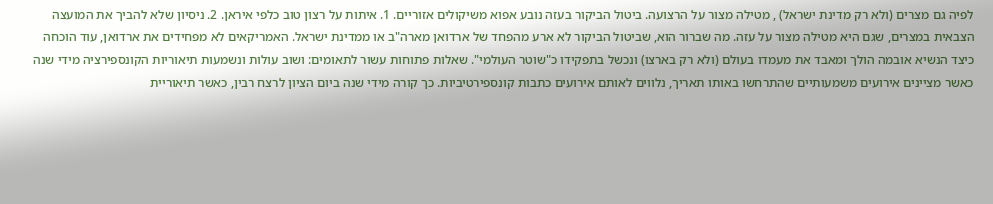לפיה גם מצרים (ולא רק מדינת ישראל) , מטילה מצור על הרצועה. ביטול הביקור בעזה נובע אפוא משיקולים אזוריים. 1. איתות על רצון טוב כלפי איראן. 2. ניסיון שלא להביך את המועצה הצבאית במצרים, שגם היא מטילה מצור על עזה. מה שברור הוא, שביטול הביקור לא ארע מהפחד של ארדואן מארה"ב או ממדינת ישראל. האמריקאים לא מפחידים את ארדואן, עוד הוכחה כיצד הנשיא אובמה הולך ומאבד את מעמדו בעולם (ולא רק בארצו) ונכשל בתפקידו כ"שוטר העולמי". שאלות פתוחות עשור לתאומים: ושוב עולות ונשמעות תיאוריות הקונספירציה מידי שנה כאשר מציינים אירועים משמעותיים שהתרחשו באותו תאריך, נלווים לאותם אירועים כתבות קונספירטיביות. כך קורה מידי שנה ביום הציון לרצח רבין, כאשר תיאוריית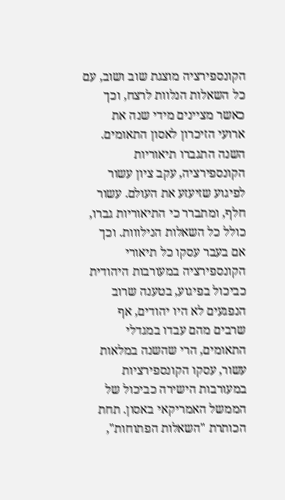הקונספירציה מוצגת שוב ושוב, עם כל השאלות הנלוות לרצח, וכך כאשר מציינים מידי שנה את ארועי הזיכרון לאסון התאומים. השנה התגברו תיאוריות הקונספירציה, עקב ציון עשור לפיגוע שזיעזע את העולם. עשור חלף, ומתברר כי התיאוריות גברו, כולל כל השאלות הנילווות. וכך אם בעבר עסקו כל תיאורי הקונספירציה במעורבות היהודית כביכול בפיגוע, בטענה שרוב הנפגעים לא היו יהודים, אף שרבים מהם עבדו במגדלי התאומים, הרי שהשנה במלאות עשור, עסקו הקונספירציות במעורבות הישירה כביכול של הממשל האמריקאי באסון. תחת הכותרת "השאלות הפתוחות",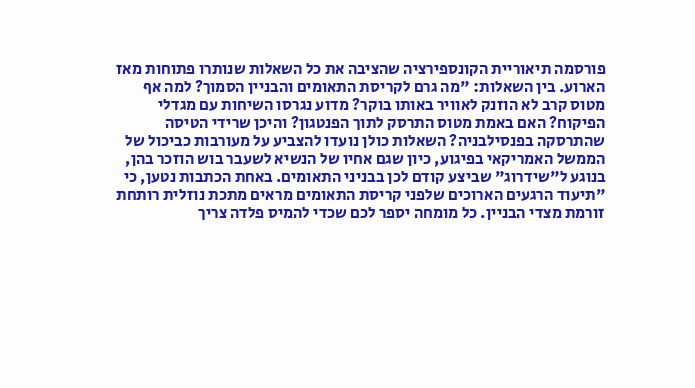פורסמה תיאוריית הקונספירציה שהציבה את כל השאלות שנותרו פתוחות מאז הארוע. בין השאלות: "מה גרם לקריסת התאומים והבניין הסמוך? למה אף מטוס קרב לא הוזנק לאוויר באותו בוקר? מדוע נגרסו השיחות עם מגדלי הפיקוח? האם באמת מטוס התרסק לתוך הפנטגון? והיכן שרידי הטיסה שהתרסקה בפנסילבניה? השאלות כולן נועדו להצביע על מעורבות כביכול של הממשל האמריקאי בפיגוע, כיון שגם אחיו של הנשיא לשעבר בוש הוזכר בהן, בנוגע ל"שידרוג" שביצע קודם לכן בבניני התאומים. באחת הכתבות נטען, כי "תיעוד הרגעים הארוכים שלפני קריסת התאומים מראים מתכת נוזלית רותחת זורמת מצדי הבניין. כל מומחה יספר לכם שכדי להמיס פלדה צריך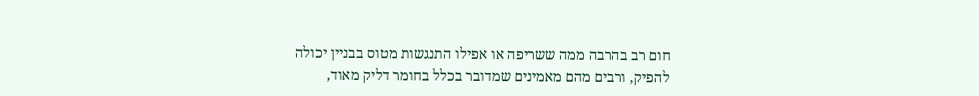חום רב בהרבה ממה ששריפה או אפילו התנגשות מטוס בבניין יכולה להפיק, ורבים מהם מאמינים שמדובר בכלל בחומר דליק מאוד,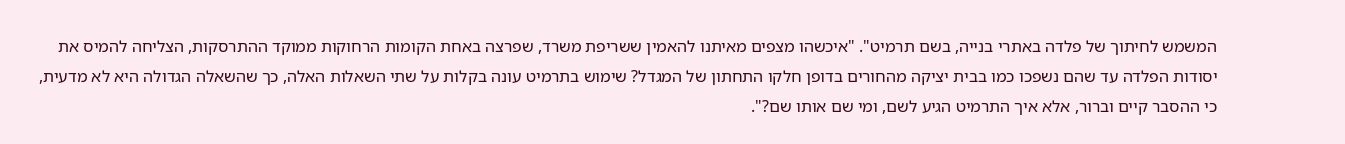המשמש לחיתוך של פלדה באתרי בנייה, בשם תרמיט". "איכשהו מצפים מאיתנו להאמין ששריפת משרד, שפרצה באחת הקומות הרחוקות ממוקד ההתרסקות, הצליחה להמיס את יסודות הפלדה עד שהם נשפכו כמו בבית יציקה מהחורים בדופן חלקו התחתון של המגדל? שימוש בתרמיט עונה בקלות על שתי השאלות האלה, כך שהשאלה הגדולה היא לא מדעית, כי ההסבר קיים וברור, אלא איך התרמיט הגיע לשם, ומי שם אותו שם?".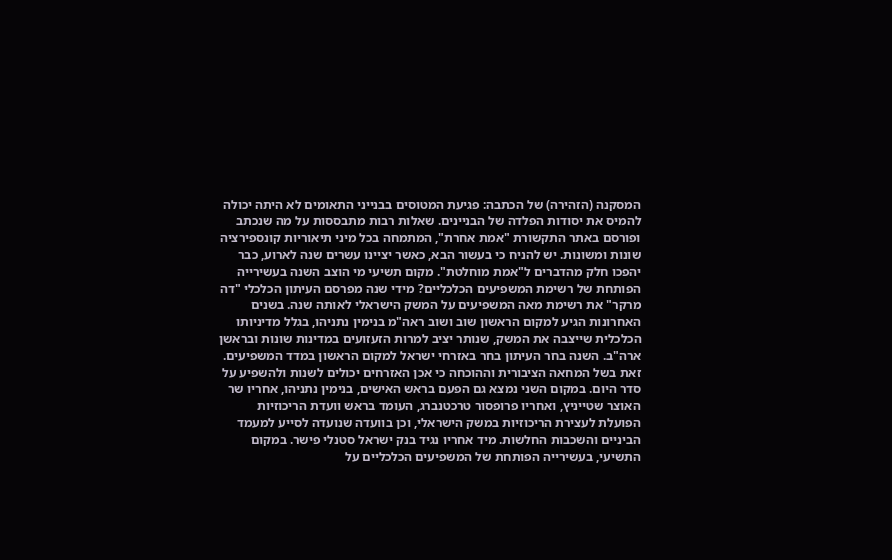המסקנה (הזהירה) של הכתבה: פגיעת המטוסים בבנייני התאומים לא היתה יכולה להמיס את יסודות הפלדה של הבניינים. שאלות רבות מתבססות על מה שנכתב ופורסם באתר התקשורת "אמת אחרת", המתמחה בכל מיני תיאוריות קונספירציה שונות ומשונות. יש להניח כי בעשור הבא, כאשר יציינו עשרים שנה לארוע, כבר יהפכו חלק מהדברים ל"אמת מוחלטת". מקום תשיעי מי הוצב השנה בעשירייה הפותחת של רשימת המשפיעים הכלכליים? מידי שנה מפרסם העיתון הכלכלי "דה מרקר" את רשימת מאה המשפיעים על המשק הישראלי לאותה שנה. בשנים האחרונות הגיע למקום הראשון שוב ושוב ראה"מ בנימין נתניהו, בגלל מדיניותו הכלכלית שייצבה את המשק, שנותר יציב למרות הזעזועים במדינות שונות ובראשן ארה"ב. השנה בחר העיתון בחר באזרחי ישראל למקום הראשון במדד המשפיעים. זאת בשל המחאה הציבורית וההוכחה כי אכן האזרחים יכולים לשנות ולהשפיע על סדר היום. במקום השני נמצא גם הפעם בראש האישים, בנימין נתניהו, אחריו שר האוצר שטייניץ, ואחריו פרופסור טרכטנברג, העומד בראש וועדת הריכוזיות הפועלת לעצירת הריכוזיות במשק הישראלי, וכן בוועדה שנועדה לסייע למעמד הביניים והשכבות החלשות. מיד אחריו נגיד בנק ישראל סטנלי פישר. במקום התשיעי, בעשירייה הפותחת של המשפיעים הכלכליים על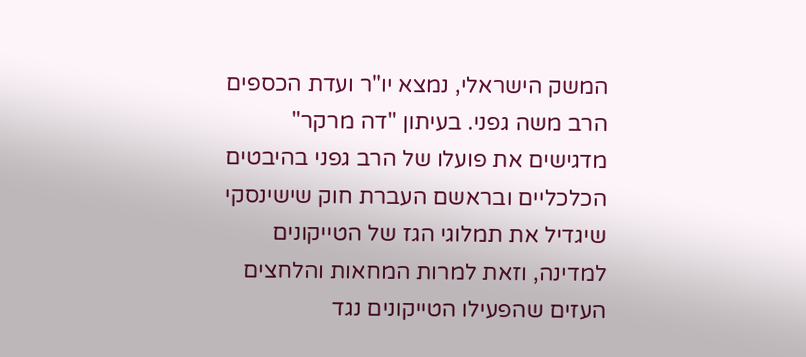המשק הישראלי, נמצא יו"ר ועדת הכספים הרב משה גפני. בעיתון "דה מרקר" מדגישים את פועלו של הרב גפני בהיבטים הכלכליים ובראשם העברת חוק שישינסקי שיגדיל את תמלוגי הגז של הטייקונים למדינה, וזאת למרות המחאות והלחצים העזים שהפעילו הטייקונים נגד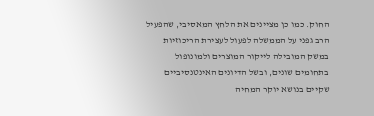החוק. כמו כן מציינים את הלחץ המאסיבי, שהפעיל הרב גפני על הממשלה לפעול לעצירת הריכוזיות במשק המובילה לייקור המוצרים ולמונופול בתחומים שונים, ובשל הדיונים האינטנסיביים שקיים בנושא יוקר המחיה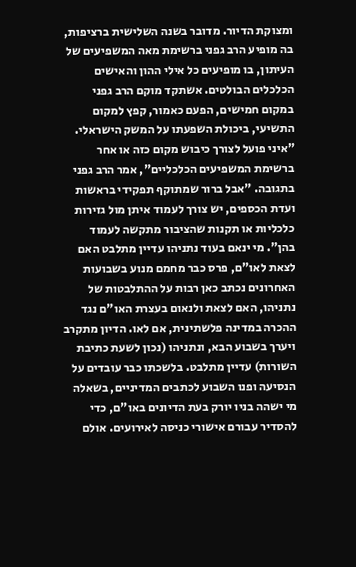ומצוקת הדיור. מדובר בשנה השלישית ברציפות, בה מופיע הרב גפני ברשימת מאה המשפיעים של העיתון, בו מופיעים כל אילי ההון והאישים הכלכלים הבולטים. אשתקד מוקם הרב גפני במקום חמישים, הפעם כאמור, קפץ למקום התשיעי, ביכולת השפעתו על המשק הישראלי. "איני פועל לצורך כיבוש מקום כזה או אחר ברשימת המשפיעים הכלכליים", אמר הרב גפני בתגובה. "אבל ברור שמתוקף תפקידי בראשות ועדת הכספים, יש צורך לעמוד איתן מול גזירות כלכליות או תקנות שהציבור מתקשה לעמוד בהן". מי ינאם בעוד נתניהו עדיין מתלבט האם לצאת לאו"ם, פרס כבר מחמם מנוע בשבועות האחרונים נכתב כאן רבות על ההתלבטות של נתניהו, האם לצאת ולנאום בעצרת האו"ם נגד ההכרה במדינה פלשתינית, אם לאו. הדיון מתקרב ויערך בשבוע הבא, ונתניהו (נכון לשעת כתיבת השורות) עדיין מתלבט. בלשכתו כבר עובדים על הנסיעה ופנו השבוע לכתבים המדיניים, בשאלה מי ישהה בניו יורק בעת הדיונים באו"ם, כדי להסדיר עבורם אישורי כניסה לאירועים. אולם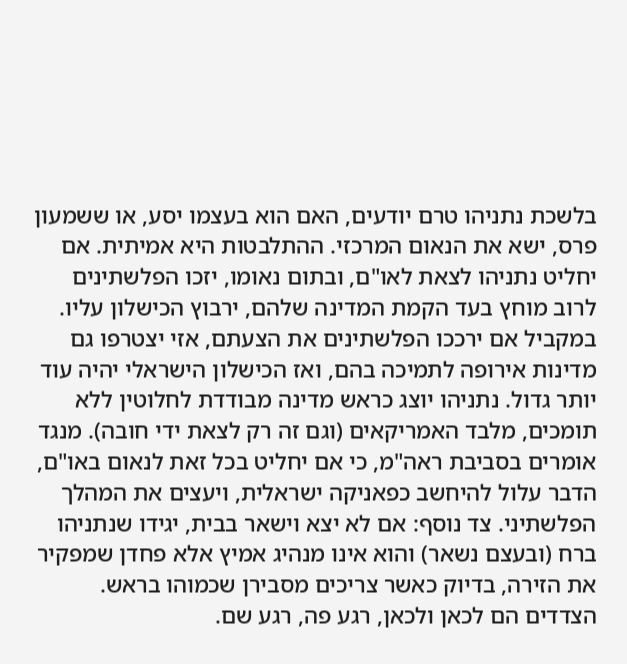בלשכת נתניהו טרם יודעים, האם הוא בעצמו יסע, או ששמעון פרס, ישא את הנאום המרכזי. ההתלבטות היא אמיתית. אם יחליט נתניהו לצאת לאו"ם, ובתום נאומו, יזכו הפלשתינים לרוב מוחץ בעד הקמת המדינה שלהם, ירבוץ הכישלון עליו. במקביל אם ירככו הפלשתינים את הצעתם, אזי יצטרפו גם מדינות אירופה לתמיכה בהם, ואז הכישלון הישראלי יהיה עוד יותר גדול. נתניהו יוצג כראש מדינה מבודדת לחלוטין ללא תומכים, מלבד האמריקאים (וגם זה רק לצאת ידי חובה). מנגד אומרים בסביבת ראה"מ, כי אם יחליט בכל זאת לנאום באו"ם, הדבר עלול להיחשב כפאניקה ישראלית, ויעצים את המהלך הפלשתיני. צד נוסף: אם לא יצא וישאר בבית, יגידו שנתניהו ברח (ובעצם נשאר) והוא אינו מנהיג אמיץ אלא פחדן שמפקיר את הזירה, בדיוק כאשר צריכים מסבירן שכמוהו בראש. הצדדים הם לכאן ולכאן, רגע פה, רגע שם.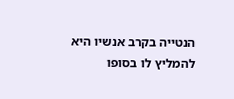הנטייה בקרב אנשיו היא להמליץ לו בסופו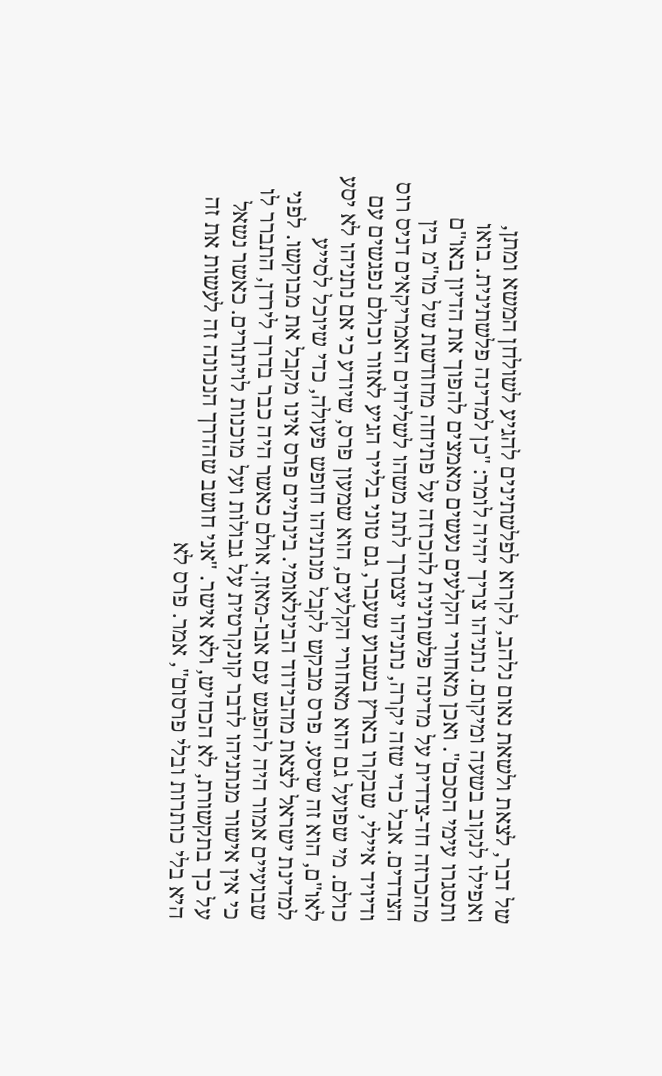של דבר, לצאת ולשאת נאום נלהב, לקרוא לפלשתינים להגיע לשולחן המשא ומתן, ואפילו לנקוב בשעה ומיקום. נתניהו צריך יהיה לומר: "כן למדינה פלשתינית. בואו ותסגרו עימי הסכם". ואכן מאחורי הקלעים נעשים מאמצים להפוך את הדיון באו"ם מהכרזה חד-צדדית על מדינה פלשתינית להכרזה על פתיחה מחודשת של מו"מ בין הצדדים. אבל כדי שזה יקרה, נתניהו יצטרך לתת משהו לשליחים האמריקאים דניס רוס ודיויד איילי, שבקרו בארץ בשבוע שעבר, גם טוני בלייר הגיע לאזור וכולם נפגשים עם כולם. מי שפועל גם הוא מאחורי הקלעים, הוא שמעון פרס, שיודע כי אם נתניהו לא יסע לאו"ם, הוא זה שיסע. פרס מבקש לקבל מנתניהו חופש פעולה, כדי שיוכל לסייע למדינת ישראל לצאת מהבידוד הבינלאומי. בינתיים פרס אינו מקבל את מבוקשו. לפני שבועיים אמור היה להפגש עם אבו-מאזן. אולם כאשר היה כבר בדרך לירדן, התברר לו כי אין אישור מנתניהו לדבר קונקרטית על גבולות ועל מוכנות לויתורים. כאשר נשאל על כך בתקשורת, לא הכחיש, ולא אישר. "אני חושב שהדרך הנכונה זה לעשות את זה היא בלי כותרות ובלי פרסום", אמר. פרס לא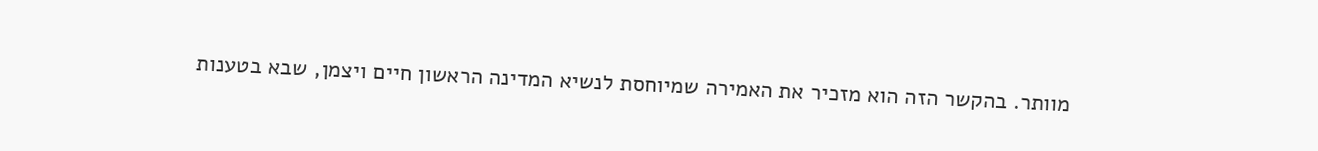מוותר. בהקשר הזה הוא מזכיר את האמירה שמיוחסת לנשיא המדינה הראשון חיים ויצמן, שבא בטענות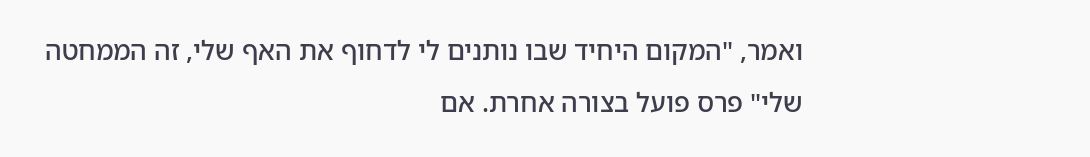ואמר, "המקום היחיד שבו נותנים לי לדחוף את האף שלי, זה הממחטה שלי" פרס פועל בצורה אחרת. אם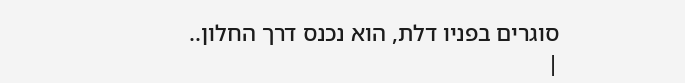סוגרים בפניו דלת, הוא נכנס דרך החלון..
|